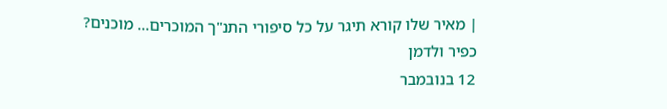| מאיר שלו קורא תיגר על כל סיפורי התנ"ך המוכרים... מוכנים?
כפיר ולדמן
12 בנובמבר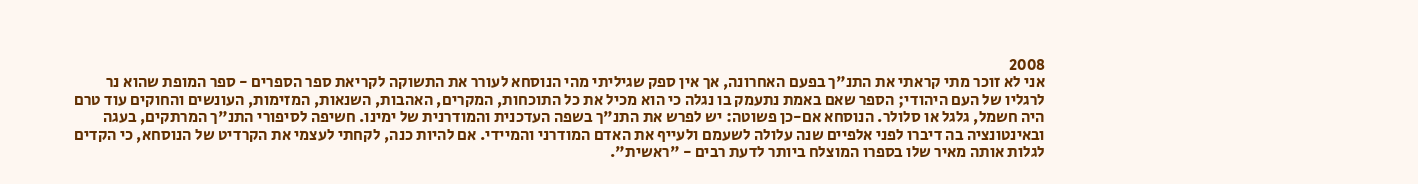2008
אני לא זוכר מתי קראתי את התנ"ך בפעם האחרונה, אך אין ספק שגיליתי מהי הנוסחא לעורר את התשוקה לקריאת ספר הספרים - ספר המופת שהוא נר לרגליו של העם היהודי; הספר שאם באמת נתעמק בו נגלה כי הוא מכיל את כל התוכחות, המקרים, האהבות, השנאות, המזימות, העונשים והחוקים עוד טרם היה חשמל, גלגל או סלולר. הנוסחא אם-כן פשוטה: יש לפרש את התנ"ך בשפה העדכנית והמודרנית של ימינו. חשיפה לסיפורי התנ"ך המרתקים, בעגה ובאינטונציה בה דיברו לפני אלפיים שנה עלולה לשעמם ולעייף את האדם המודרני והמיידי. אם להיות כנה, לקחתי לעצמי את הקרדיט של הנוסחא, כי הקדים לגלות אותה מאיר שלו בספרו המוצלח ביותר לדעת רבים - "ראשית".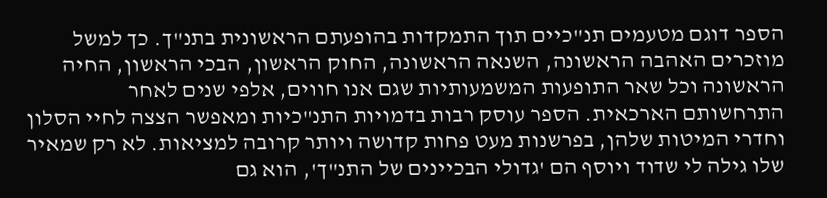הספר דוגם מטעמים תנ"כיים תוך התמקדות בהופעתם הראשונית בתנ"ך. כך למשל מוזכרים האהבה הראשונה, השנאה הראשונה, החוק הראשון, הבכי הראשון, החיה הראשונה וכל שאר התופעות המשמעותיות שגם אנו חווים, אלפי שנים לאחר התרחשותם הארכאית. הספר עוסק רבות בדמויות התנ"כיות ומאפשר הצצה לחיי הסלון וחדרי המיטות שלהן, בפרשנות מעט פחות קדושה ויותר קרובה למציאות. לא רק שמאיר שלו גילה לי שדוד ויוסף הם 'גדולי הבכיינים של התנ"ך', הוא גם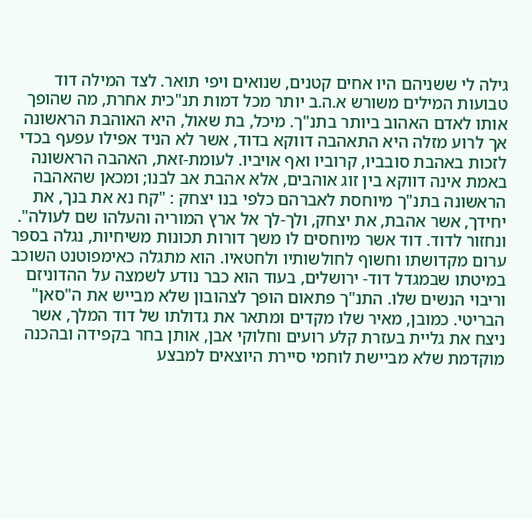גילה לי ששניהם היו אחים קטנים, שנואים ויפי תואר. לצד המילה דוד טבועות המילים משורש א.ה.ב יותר מכל דמות תנ"כית אחרת, מה שהופך אותו לאדם האהוב ביותר בתנ"ך. מיכל, בת שאול, היא האוהבת הראשונה אך לרוע מזלה היא התאהבה דווקא בדוד, אשר לא הניד אפילו עפעף בכדי לזכות באהבת סובביו, קרוביו ואף אויביו. לעומת-זאת, האהבה הראשונה באמת אינה דווקא בין זוג אוהבים, אלא אהבת אב לבנו; ומכאן שהאהבה הראשונה בתנ"ך מיוחסת לאברהם כלפי בנו יצחק : "קח נא את בנך, את יחידך, אשר אהבת, את יצחק, ולך-לך אל ארץ המוריה והעלהו שם לעולה".
ונחזור לדוד. דוד אשר מיוחסים לו משך דורות תכונות משיחיות, נגלה בספר ערום מקדושתו וחשוף לחולשותיו ולחטאיו. הוא מתגלה כאימפוטנט השוכב במיטתו שבמגדל דוד- ירושלים, בעוד הוא כבר נודע לשמצה על ההדוניזם וריבוי הנשים שלו. התנ"ך פתאום הופך לצהובון שלא מבייש את ה"סאן" הבריטי. כמובן, מאיר שלו מקדים ומתאר את גדולתו של דוד המלך, אשר ניצח את גליית בעזרת קלע רועים וחלוקי אבן, אותן בחר בקפידה ובהכנה מוקדמת שלא מביישת לוחמי סיירת היוצאים למבצע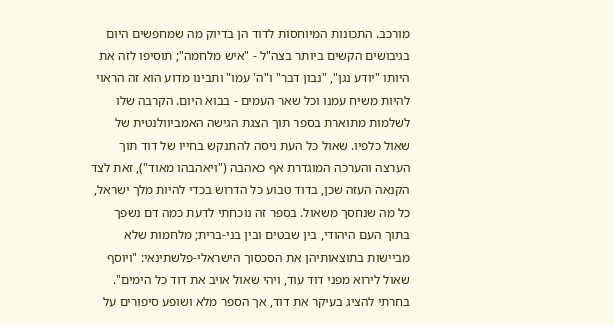מורכב. התכונות המיוחסות לדוד הן בדיוק מה שמחפשים היום בגיבושים הקשים ביותר בצה"ל - "איש מלחמה"; תוסיפו לזה את היותו "יודע נגן", "נבון דבר" ו"ה' עמו" ותבינו מדוע הוא זה הראוי להיות משיח עמנו וכל שאר העמים - בבוא היום. הקרבה שלו לשלמות מתוארת בספר תוך הצגת הגישה האמביוולנטית של שאול כלפיו. שאול כל העת ניסה להתנקש בחייו של דוד תוך הערצה והערכה המוגדרת אף כאהבה ("ויאהבהו מאוד"), זאת לצד הקנאה העזה שכן, בדוד טבוע כל הדרוש בכדי להיות מלך ישראל, כל מה שנחסך משאול. בספר זה נוכחתי לדעת כמה דם נשפך בתוך העם היהודי, בין שבטים ובין בני-ברית; מלחמות שלא מביישות בתוצאותיהן את הסכסוך הישראלי-פלשתינאי: "ויוסף שאול לירוא מפני דוד עוד, ויהי שאול אויב את דוד כל הימים". בחרתי להציג בעיקר את דוד, אך הספר מלא ושופע סיפורים על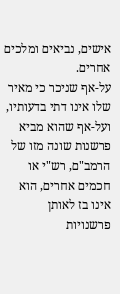אישים, נביאים ומלכים אחרים.
על-אף שניכר כי מאיר שלו אינו דתי בדעותיו, ועל-אף שהוא מביא פרשנות שונה מזו של הרמב"ם, רש"י או חכמים אחרים, הוא אינו בז לאותן פרשנויות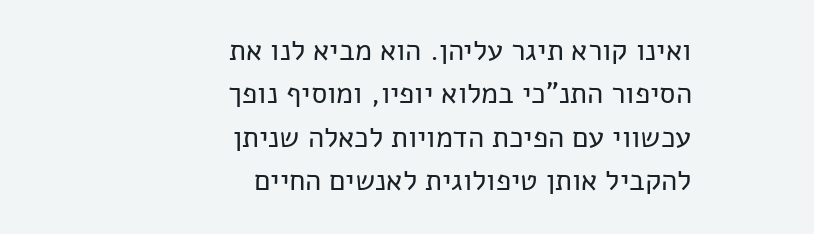ואינו קורא תיגר עליהן. הוא מביא לנו את הסיפור התנ"כי במלוא יופיו, ומוסיף נופך עכשווי עם הפיכת הדמויות לכאלה שניתן להקביל אותן טיפולוגית לאנשים החיים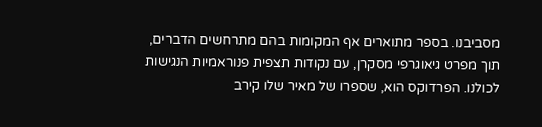מסביבנו. בספר מתוארים אף המקומות בהם מתרחשים הדברים, תוך מפרט גיאוגרפי מסקרן, עם נקודות תצפית פנוראמיות הנגישות לכולנו. הפרדוקס הוא, שספרו של מאיר שלו קירב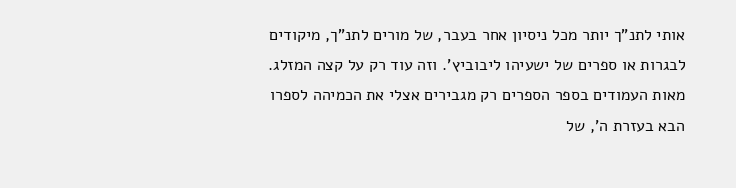אותי לתנ"ך יותר מכל ניסיון אחר בעבר, של מורים לתנ"ך, מיקודים לבגרות או ספרים של ישעיהו ליבוביץ'. וזה עוד רק על קצה המזלג. מאות העמודים בספר הספרים רק מגבירים אצלי את הכמיהה לספרו הבא בעזרת ה', של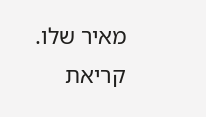מאיר שלו. קריאת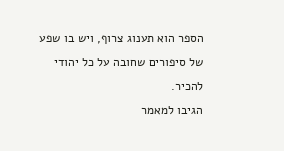הספר הוא תענוג צרוף, ויש בו שפע של סיפורים שחובה על כל יהודי להכיר.
הגיבו למאמר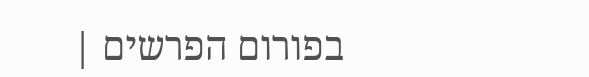בפורום הפרשים |